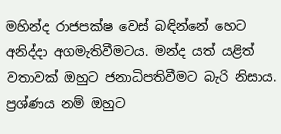මහින්ද රාජපක්ෂ වෙස් බඳින්නේ හෙට අනිද්දා අගමැතිවීමටය. මන්ද යත් යළිත් වතාවක් ඔහුට ජනාධිපතිවීමට බැරි නිසාය. ප්‍රශ්ණය නම් ඔහුට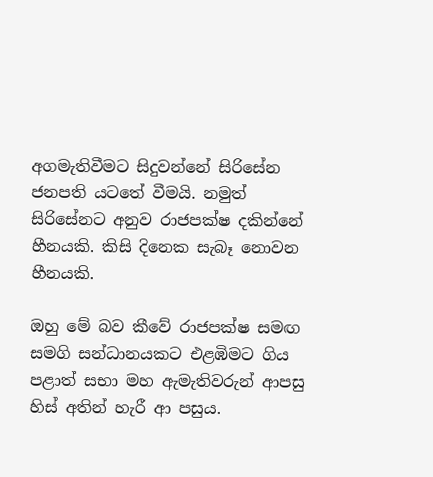අගමැතිවීමට සිදුවන්නේ සිරිසේන ජනපති යටතේ වීමයි. නමුත් සිරිසේනට අනුව රාජපක්ෂ දකින්නේ හීනයකි. කිසි දිනෙක සැබෑ නොවන හීනයකි.

ඔහු මේ බව කීවේ රාජපක්ෂ සමඟ සමගි සන්ධානයකට එළඹිමට ගිය පළාත් සභා මහ ඇමැතිවරුන් ආපසු හිස් අතින් හැරී ආ පසුය.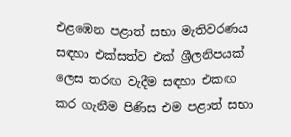එළඹෙන පළාත් සභා මැතිවරණය සඳහා එක්සත්ව එක් ශ්‍රීලනිපයක් ලෙස තරඟ වැදීම සඳහා එකඟ කර ගැනීම පිණිස එම පළාත් සභා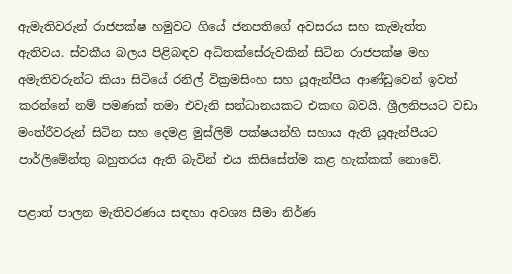ඇමැතිවරුන් රාජපක්ෂ හමුවට ගියේ ජනපතිගේ අවසරය සහ කැමැත්ත ඇතිවය. ස්වකීය බලය පිළිබඳව අධිතක්සේරුවකින් සිටින රාජපක්ෂ මහ අමැතිවරුන්ට කියා සිටියේ රනිල් වික්‍රමසිංහ සහ යූඇන්පීය ආණ්ඩුවෙන් ඉවත් කරන්නේ නම් පමණක් තමා එවැනි සන්ධානයකට එකඟ බවයි. ශ්‍රීලනිපයට වඩා මංත්රීවරුන් සිටින සහ දෙමළ මුස්ලිම් පක්ෂයන්හි සහාය ඇති යූඇන්පීයට පාර්ලිමේන්තු බහුතරය ඇති බැවින් එය කිසිසේත්ම කළ හැක්කක් නොවේ.

පළාත් පාලන මැතිවරණය සඳහා අවශ්‍ය සීමා නිර්ණ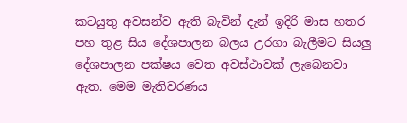කටයුතු අවසන්ව ඇති බැවින් දැන් ඉදිරි මාස හතර පහ තුළ සිය දේශපාලන බලය උරගා බැලීමට සියලු දේශපාලන පක්ෂය වෙත අවස්ථාවක් ලැබෙනවා ඇත. මෙම මැතිවරණය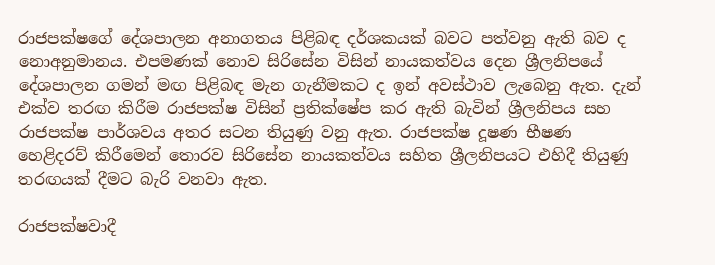රාජපක්ෂගේ දේශපාලන අනාගතය පිළිබඳ දර්ශකයක් බවට පත්වනු ඇති බව ද නොඅනුමානය. එපමණක් නොව සිරිසේන විසින් නායකත්වය දෙන ශ්‍රීලනිපයේ දේශපාලන ගමන් මඟ පිළිබඳ මැන ගැනීමකට ද ඉන් අවස්ථාව ලැබෙනු ඇත. දැන් එක්ව තරඟ කිරීම රාජපක්ෂ විසින් ප්‍රතික්ෂේප කර ඇති බැවින් ශ්‍රීලනිපය සහ රාජපක්ෂ පාර්ශවය අතර සටන තියුණු වනු ඇත. රාජපක්ෂ දූෂණ භීෂණ හෙළිදරව් කිරීමෙන් තොරව සිරිසේන නායකත්වය සහිත ශ්‍රීලනිපයට එහිදී තියුණු තරඟයක් දීමට බැරි වනවා ඇත.

රාජපක්ෂවාදී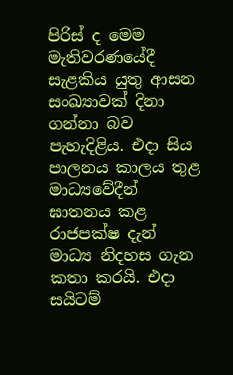පිරිස් ද මෙම මැතිවරණයේදී සැළකිය යුතු ආසන සංඛ්‍යාවක් දිනා ගන්නා බව පැහැදිළිය. එදා සිය පාලනය කාලය තුළ මාධ්‍යවේදීන් ඝාතනය කළ රාජපක්ෂ දැන් මාධ්‍ය නිදහස ගැන කතා කරයි. එදා සයිටම්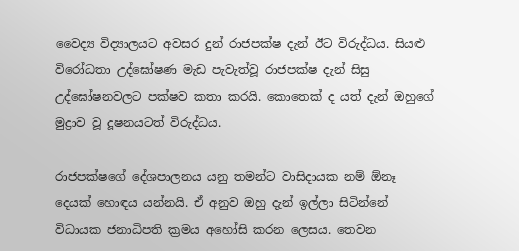වෛද්‍ය විද්‍යාලයට අවසර දුන් රාජපක්ෂ දැන් ඊට විරුද්ධය. සියළු විරෝධතා උද්ඝෝෂණ මැඩ පැවැත්වූ රාජපක්ෂ දැන් සිසු උද්ඝෝෂනවලට පක්ෂව කතා කරයි. කොතෙක් ද යත් දැන් ඔහු‍ගේ මුද්‍රාව වූ දූෂනයටත් විරුද්ධය.

රාජපක්ෂගේ දේශපාලනය යනු තමන්ට වාසිදායක නම් ඕනෑ දෙයක් හොඳය යන්නයි. ඒ අනුව ඔහු දැන් ඉල්ලා සිටින්නේ විධායක ජනාධිපති ක්‍රමය අහෝසි කරන ලෙසය. තෙවන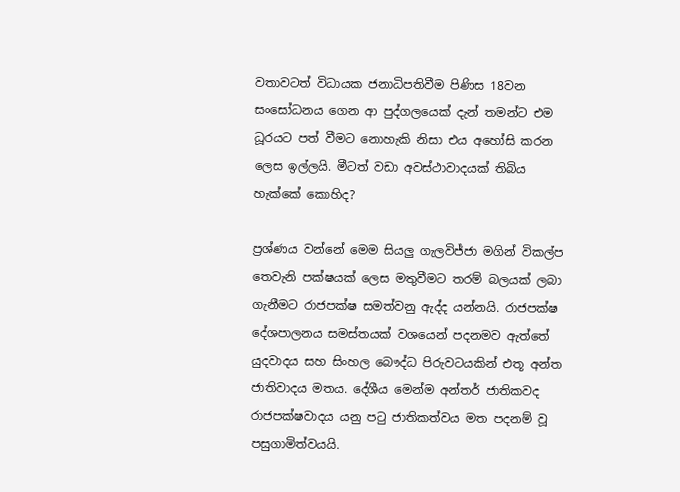වතාවටත් විධායක ජනාධිපතිවීම පිණිස 18වන සංසෝධනය ගෙන ආ පුද්ගලයෙක් දැන් තමන්ට එම ධූරයට පත් වීමට නොහැකි නිසා එය අහෝසි කරන ලෙස ඉල්ලයි. මීටත් වඩා අවස්ථාවාදයක් තිබිය හැක්කේ කොහිද?

ප්‍රශ්ණය වන්නේ මෙම සියලු ගැලවිජ්ජා මගින් විකල්ප තෙවැනි පක්ෂයක් ලෙස මතුවීමට තරම් බලයක් ලබා ගැනීමට රාජපක්ෂ සමත්වනු ඇද්ද යන්නයි. රාජපක්ෂ දේශපාලනය සමස්තයක් වශයෙන් පදනමව ඇත්තේ යුදවාදය සහ සිංහල බෞද්ධ පිරුවටයකින් එතූ අන්ත ජාතිවාදය මතය. දේශීය මෙන්ම අන්තර් ජාතිකවද රාජපක්ෂවාදය යනු පටු ජාතිකත්වය මත පදනම් වූ පසුගාමිත්වයයි.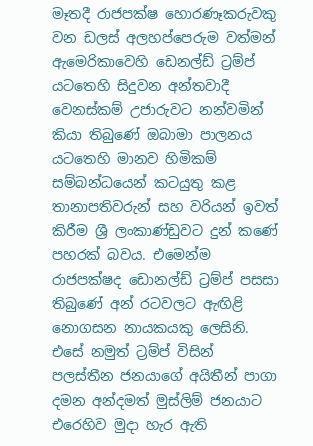මෑතදී රාජපක්ෂ හොරණෑකරුවකු වන ඩලස් අලහප්පෙරුම වත්මන් ඇමෙරිකාවෙහි ඩෙනල්ඩ් ට්‍රම්ප් යටතෙහි සිදුවන අන්තවාදී වෙනස්කම් උජාරුවට නන්වමින් කියා තිබුණේ ඔබාමා පාලනය යටතෙහි මානව හිමිකම් සම්බන්ධයෙන් කටයුතු කළ තානාපතිවරුන් සහ වරියන් ඉවත් කිරීම ශ්‍රී ලංකාණ්ඩුවට දුන් කණේ පහරක් බවය. එමෙන්ම රාජපක්ෂද ඩොනල්ඩ් ට්‍රම්ප් පසසා තිබුණේ අන් රටවලට ඇඟිළි නොගසන නායකයකු ලෙසිනි. එසේ නමුත් ට්‍රම්ප් විසින් පලස්තීන ජනයාගේ අයිතීන් පාගා දමන අන්දමත් මුස්ලිම් ජනයාට එරෙහිව මුදා හැර ඇති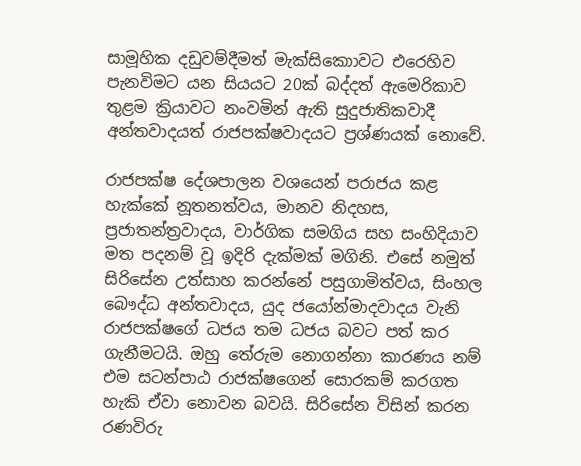සාමූහික දඩුවම්දීමත් මැක්සිකොාවට එරෙහිව පැනවිමට යන සියයට 20ක් බද්දත් ඇමෙරිකාව තුළම ක්‍රියාවට නංවමින් ඇති සුදුජාතිකවාදී අන්තවාදයත් රාජපක්ෂවාදයට ප්‍රශ්ණයක් නොවේ.

රාජපක්ෂ දේශපාලන වශයෙන් පරාජය කළ හැක්කේ නූතනත්වය, මානව නිදහස, ප්‍රජාතන්ත්‍රවාදය, වාර්ගික සමගිය සහ සංහිදියාව මත පදනම් වූ ඉදිරි දැක්මක් මගිනි. එසේ නමුත් සිරිසේන උත්සාහ කරන්නේ පසුගාමිත්වය, සිංහල බෞද්ධ අන්තවාදය, යුද ජයෝන්මාදවාදය වැනි රාජපක්ෂගේ ධජය තම ධජය බවට පත් කර ගැනීමටයි. ඔහු තේරුම නොගන්නා කාරණය නම් එම සටන්පාඨ රාජක්ෂගෙන් සොරකම් කරගත හැකි ඒවා නොවන බවයි. සිරිසේන විසින් කරන රණවිරු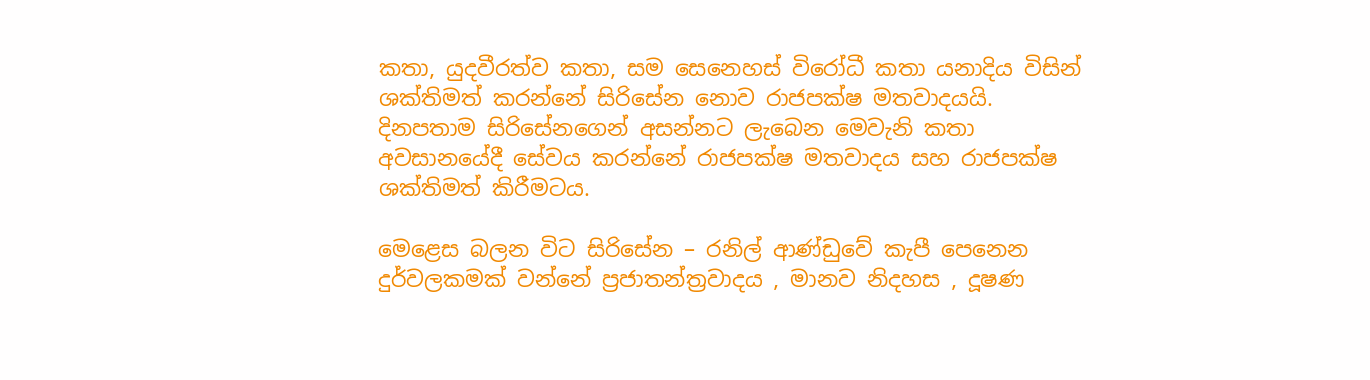කතා, යුදවීරත්ව කතා, සම සෙනෙහස් විරෝධී කතා යනාදිය විසින් ශක්තිමත් කරන්නේ සිරිසේන නොව රාජපක්ෂ මතවාදයයි. දිනපතාම සිරිසේනගෙන් අසන්නට ලැබෙන මෙවැනි කතා අවසානයේදී සේවය කරන්නේ රාජපක්ෂ මතවාදය සහ රාජපක්ෂ ශක්තිමත් කිරීමටය.

මෙළෙස බලන විට සිරිසේන – රනිල් ආණ්ඩුවේ කැපී පෙනෙන දුර්වලකමක් වන්නේ ප්‍රජාතන්ත්‍රවාදය , මානව නිදහස , දූෂණ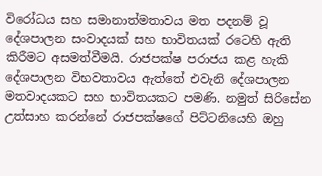විරෝධය සහ සමානාත්මතාවය මත පදනම් වූ දේශපාලන සංවාදයක් සහ භාවිතයක් රටෙහි ඇති කිරීමට අසමත්වීමයි. රාජපක්ෂ පරාජය කළ හැකි දේශපාලන විභවතාවය ඇත්තේ එවැනි දේශපාලන මතවාදයකට සහ භාවිතයකට පමණි. නමුත් සිරිසේන උත්සාහ කරන්නේ රාජපක්ෂගේ පිට්ටනියෙහි ඔහු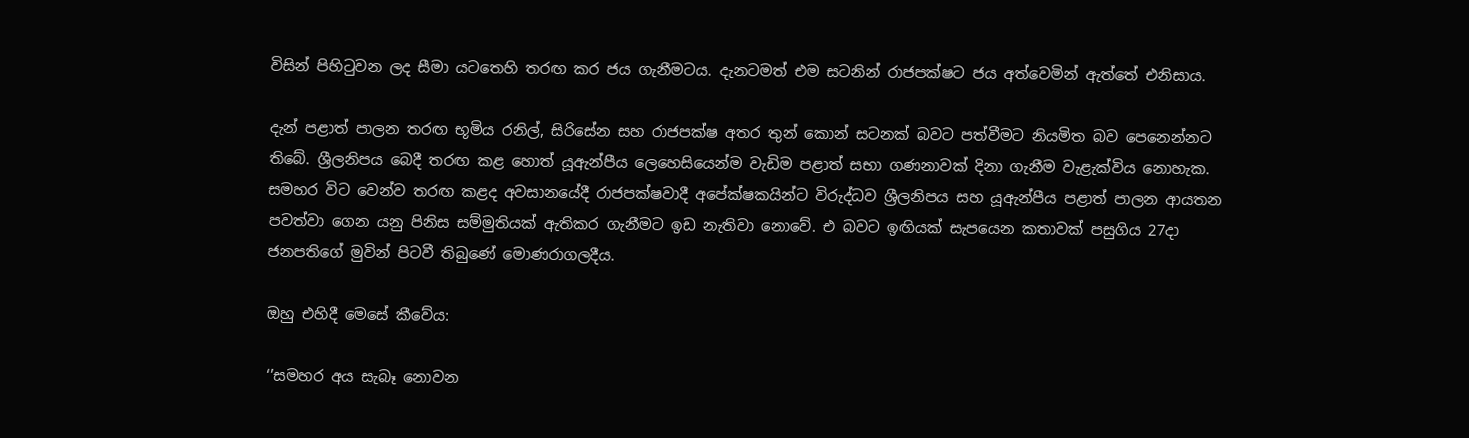විසින් පිහිටුවන ලද සීමා යටතෙහි තරඟ කර ජය ගැනීමටය. දැනටමත් එම සටනින් රාජපක්ෂට ජය අත්වෙමින් ඇත්තේ එනිසාය.

දැන් පළාත් පාලන තරඟ භූමිය රනිල්, සිරිසේන සහ රාජපක්ෂ අතර තුන් කොන් සටනක් බවට පත්වීමට නියමිත බව පෙනෙන්නට තිබේ. ශ්‍රීලනිපය බෙදී තරඟ කළ හොත් යූඇන්පීය ලෙහෙසියෙන්ම වැඩිම පළාත් සභා ගණනාවක් දිනා ගැනීම වැළැක්විය නොහැක. සමහර විට වෙන්ව තරඟ කළද අවසානයේදී රාජපක්ෂවාදී අපේක්ෂකයින්ට විරුද්ධව ශ්‍රීලනිපය සහ යූඇන්පීය පළාත් පාලන ආයතන පවත්වා ගෙන යනු පිනිස සම්මුතියක් ඇතිකර ගැනීමට ඉඩ නැතිවා නොවේ. එ බවට ඉඟියක් සැපයෙන කතාවක් පසුගිය 27දා ජනපතිගේ මුවින් පිටවී තිබුණේ මොණරාගලදීය.

ඔහු එහිදී මෙසේ කීවේය:

‘’සමහර අය සැබෑ නොවන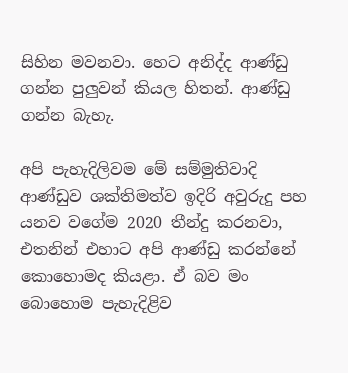සිහින මවනවා. හෙට අනිද්ද ආණ්ඩු ගන්න පුලුවන් කියල හිතන්. ආණ්ඩු ගන්න බැහැ.

අපි පැහැදිලිවම මේ සම්මුතිවාදි ආණ්ඩුව ශක්තිමත්ව ඉදිරි අවුරුදු පහ යනව වගේම 2020 තීන්දු කරනවා, එතනින් එහාට අපි ආණ්ඩු කරන්නේ කොහොමද කියළා. ඒ බව මං බොහොම පැහැදිළිව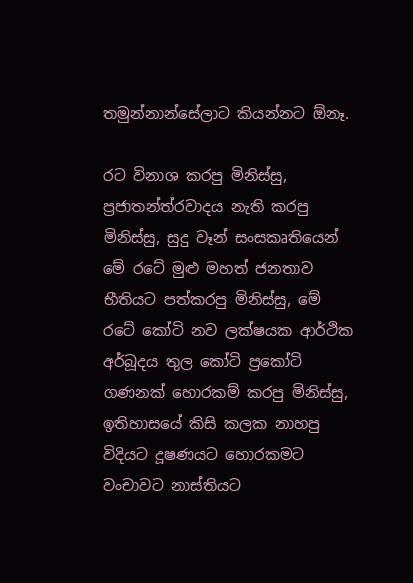තමුන්නාන්සේලාට කියන්නට ඕනෑ.

රට විනාශ කරපු මිනිස්සු, ප්‍රජාතන්ත්රවාදය නැති කරපු මිනිස්සු, සුදු වෑන් සංසකෘතියෙන් මේ රටේ මුළු මහත් ජනතාව භීතියට පත්කරපු මිනිස්සු, මේ රටේ කෝටි නව ලක්ෂයක ආර්ථික අර්බූදය තුල කෝටි ප්‍රකෝටි ගණනක් හොරකම් කරපු මිනිස්සු, ඉතිහාසයේ කිසි කලක නාහපු විදියට දූෂණයට හොරකමට වංචාවට නාස්තියට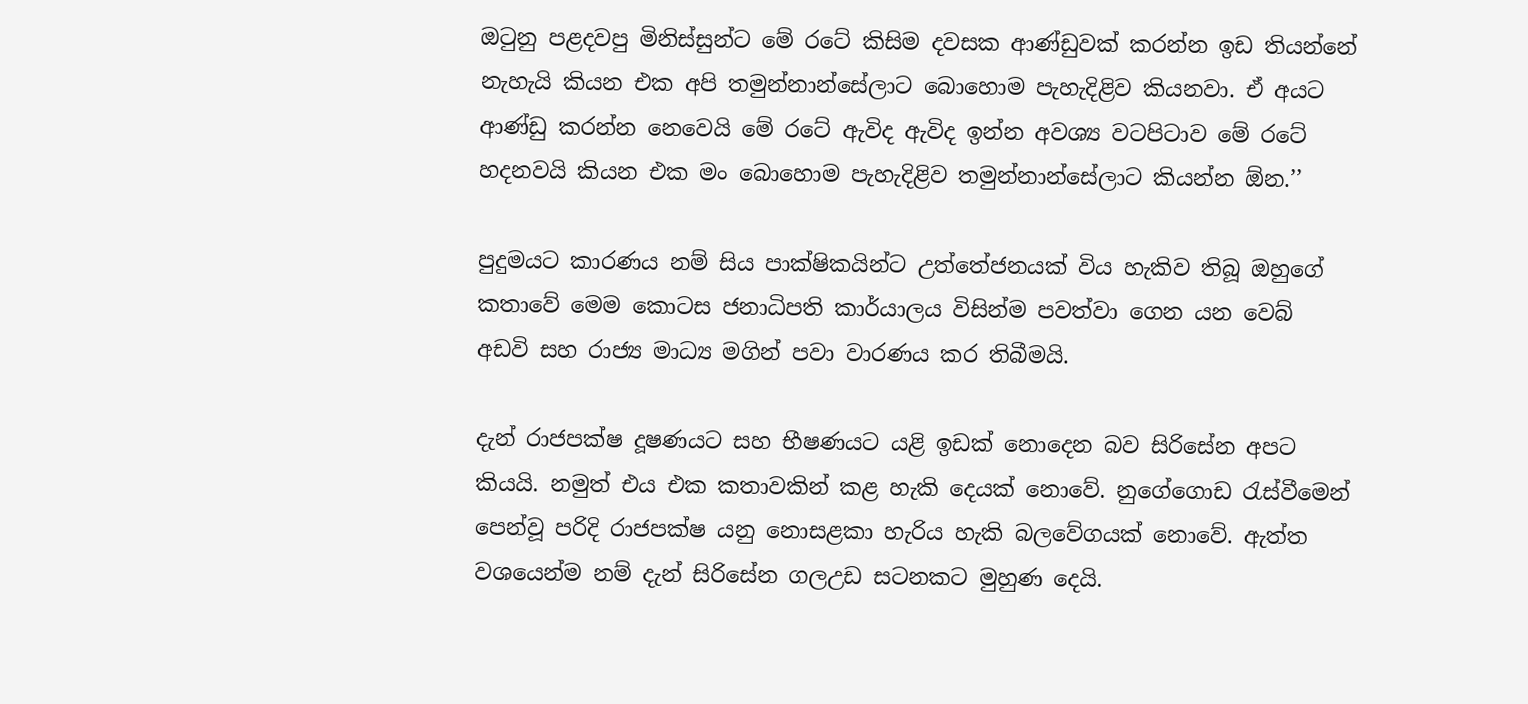ඔටුනු පළදවපු මිනිස්සුන්ට මේ රටේ කිසිම දවසක ආණ්ඩුවක් කරන්න ඉඩ තියන්නේ නැහැයි කියන එක අපි තමුන්නාන්සේලාට බොහොම පැහැදිළිව කියනවා. ඒ අයට ආණ්ඩු කරන්න නෙවෙයි මේ රටේ ඇවිද ඇවිද ඉන්න අවශ්‍ය වටපිටාව මේ රටේ හදනවයි කියන එක මං බොහොම පැහැදිළිව තමුන්නාන්සේලාට කියන්න ඕන.’’

පුදුමයට කාරණය නම් සිය පාක්ෂිකයින්ට උත්තේජනයක් විය හැකිව තිබූ ඔහුගේ කතාවේ මෙම කොටස ජනාධිපති කාර්යාලය විසින්ම පවත්වා ගෙන යන වෙබ් අඩවි සහ රාජ්‍ය මාධ්‍ය මගින් පවා වාරණය කර තිබීමයි.

දැන් රාජපක්ෂ දූෂණයට සහ භීෂණයට යළි ඉඩක් නොදෙන බව සිරිසේන අපට කියයි. නමුත් එය එක කතාවකින් කළ හැකි දෙයක් නොවේ. නුගේගොඩ රැස්වීමෙන් පෙන්වූ පරිදි රාජපක්ෂ යනු නොසළකා හැරිය හැකි බලවේගයක් නොවේ. ඇත්ත වශයෙන්ම නම් දැන් සිරිසේන ගලඋඩ සටනකට මුහුණ දෙයි.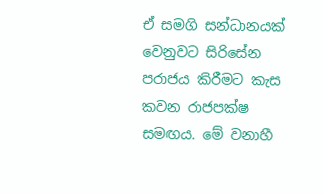ඒ සමගි සන්ධානයක් වෙනුවට සිරිසේන පරාජය කිරීමට කැස කවන රාජපක්ෂ සමඟය. මේ වනාහී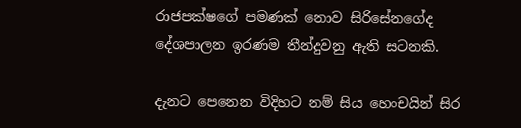රාජපක්ෂගේ පමණක් නොව සිරිසේනගේද දේශපාලන ඉරණම තීන්දුවනු ඇති සටනකි.

දැනට පෙනෙන විදිහට නම් සිය හෙංචයින් සිර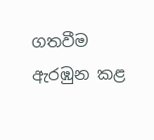ගතවීම ඇරඹුන කළ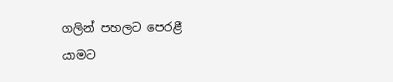ගලින් පහලට පෙරළී යාමට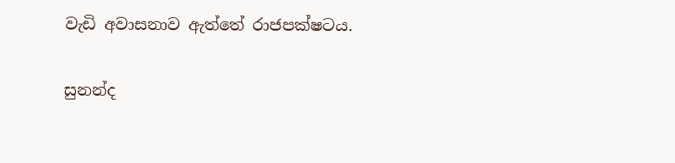වැඩි අවාසනාව ඇත්තේ රාජපක්ෂටය.

සුනන්ද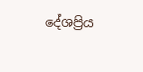දේශප්‍රිය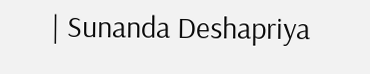| Sunanda Deshapriya